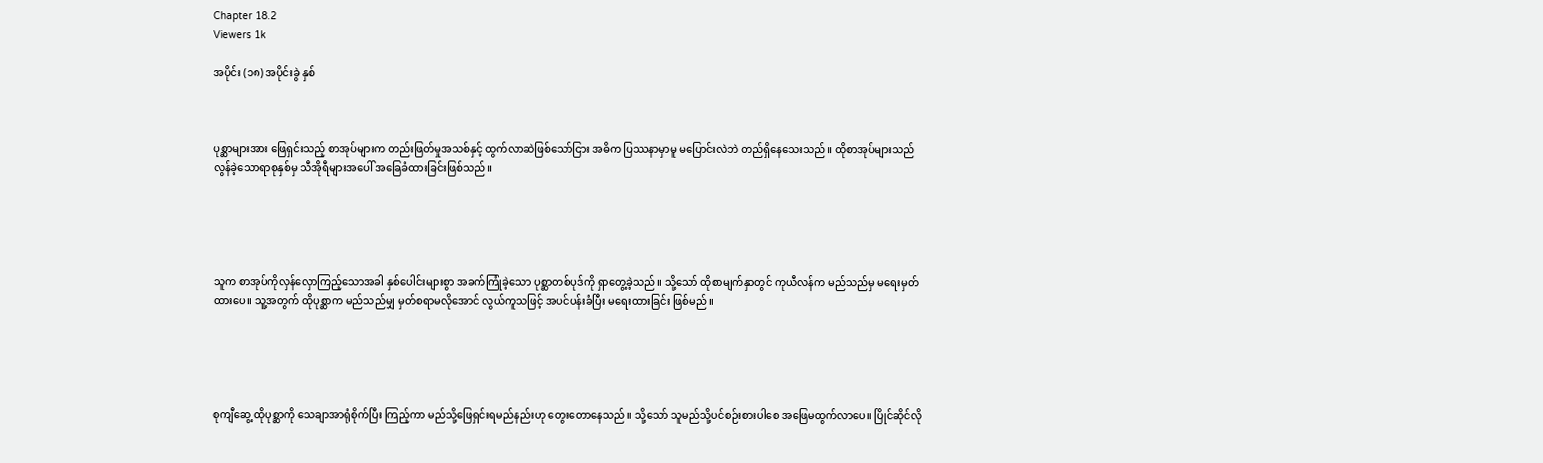Chapter 18.2
Viewers 1k

အပိုင်း (၁၈) အပိုင်းခွဲ နှစ်



ပုစ္ဆာများအား ဖြေရှင်းသည့် စာအုပ်များက တည်းဖြတ်မှုအသစ်နှင့် ထွက်လာဆဲဖြစ်သော်ငြား အဓိက ပြဿနာမှာမူ မပြောင်းလဲဘဲ တည်ရှိနေသေးသည်။ ထိုစာအုပ်များသည် လွန်ခဲ့သောရာစုနှစ်မှ သီအိုရီများအပေါ် အခြေခံထားခြင်းဖြစ်သည်။





သူက စာအုပ်ကိုလှန်လှောကြည့်သောအခါ နှစ်ပေါင်းများစွာ အခက်ကြုံခဲ့သော ပုစ္ဆာတစ်ပုဒ်ကို ရှာတွေ့ခဲ့သည်။ သို့သော် ထိုစာမျက်နှာတွင် ကုယီလန်က မည်သည်မှ မရေးမှတ်ထားပေ။ သူ့အတွက် ထိုပုစ္ဆာက မည်သည်မျှ မှတ်စရာမလိုအောင် လွယ်ကူသဖြင့် အပင်ပန်းခံပြီး မရေးထားခြင်း ဖြစ်မည်။





စုကျီဆွေ့ ထိုပုစ္ဆာကို သေချာအာရုံစိုက်ပြီး ကြည့်ကာ မည်သို့ဖြေရှင်းရမည်နည်းဟု တွေးတောနေသည်။ သို့သော် သူမည်သို့ပင်စဉ်းစားပါစေ အဖြေမထွက်လာပေ။ ပြိုင်ဆိုင်လို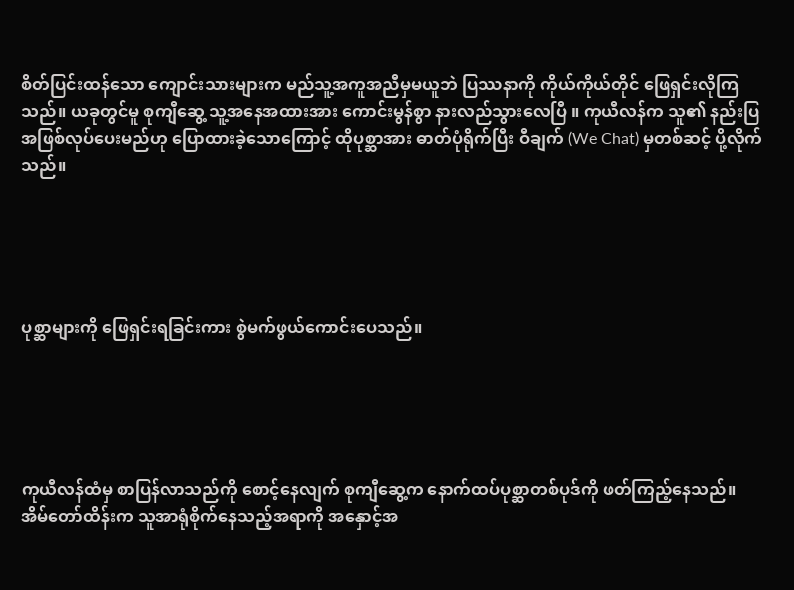စိတ်ပြင်းထန်သော ကျောင်းသားများက မည်သူ့အကူအညီမှမယူဘဲ ပြဿနာကို ကိုယ်ကိုယ်တိုင် ဖြေရှင်းလိုကြသည်။ ယခုတွင်မူ စုကျီဆွေ့ သူ့အနေအထားအား ကောင်းမွန်စွာ နားလည်သွားလေပြီ ။ ကုယီလန်က သူ၏ နည်းပြအဖြစ်လုပ်ပေးမည်ဟု ပြောထားခဲ့သောကြောင့် ထိုပုစ္ဆာအား ဓာတ်ပုံရိုက်ပြီး ဝီချက် (We Chat) မှတစ်ဆင့် ပို့လိုက်သည်။





ပုစ္ဆာများကို ဖြေရှင်းရခြင်းကား စွဲမက်ဖွယ်ကောင်းပေသည်။





ကုယီလန်ထံမှ စာပြန်လာသည်ကို စောင့်နေလျက် စုကျီဆွေ့က နောက်ထပ်ပုစ္ဆာတစ်ပုဒ်ကို ဖတ်ကြည့်နေသည်။ အိမ်တော်ထိန်းက သူအာရုံစိုက်နေသည့်အရာကို အနှောင့်အ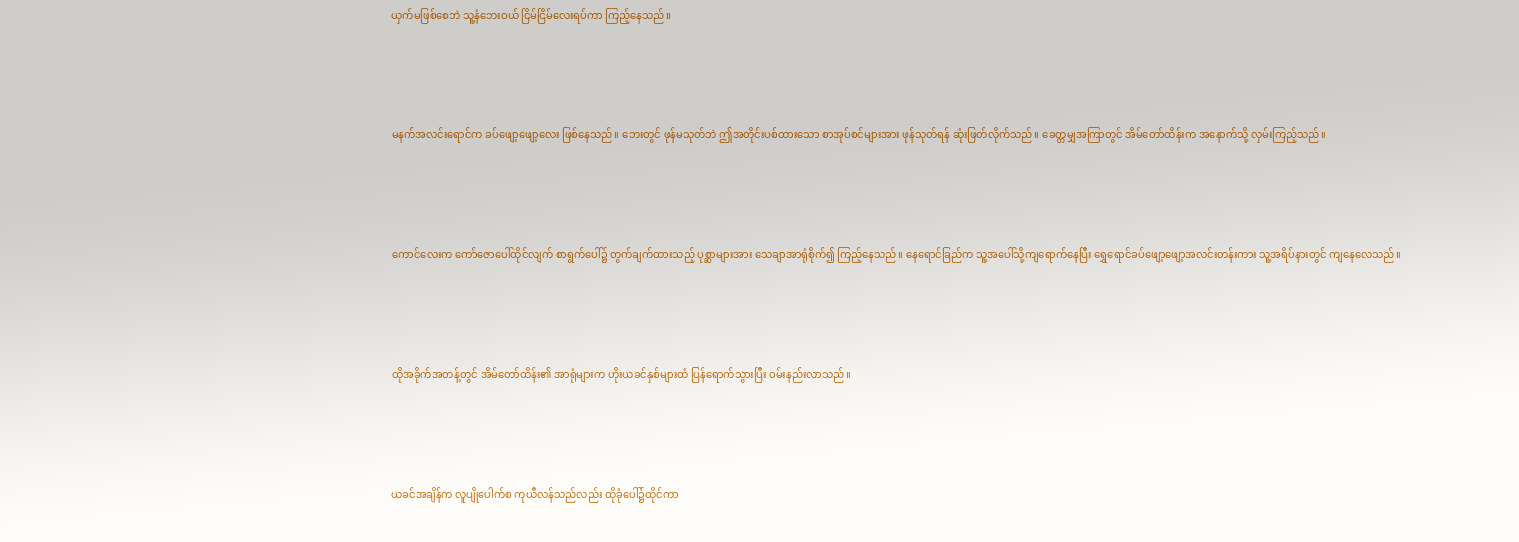ယှက်မဖြစ်စေဘဲ သူ့နံဘေးဝယ် ငြိမ်ငြိမ်လေးရပ်ကာ ကြည့်နေသည်။





မနက်အလင်းရောင်က ခပ်ဖျော့ဖျော့လေး ဖြစ်နေသည်။ ဘေးတွင် ဖုန်မသုတ်ဘဲ ဤအတိုင်းပစ်ထားသော စာအုပ်စင်များအား ဖုန်သုတ်ရန် ဆုံးဖြတ်လိုက်သည်။ ခေတ္တမျှအကြာတွင် အိမ်တော်ထိန်းက အနောက်သို့ လှမ်းကြည့်သည်။





ကောင်လေးက ကော်ဇောပေါ်ထိုင်လျက် စာရွက်ပေါ်၌ တွက်ချက်ထားသည့် ပုစ္ဆာများအား သေချာအာရုံစိုက်၍ ကြည့်နေသည်။ နေရောင်ခြည်က သူ့အပေါ်သို့ကျရောက်နေပြီး ရွှေရောင်ခပ်ဖျော့ဖျော့အလင်းတန်းကား သူ့အရိပ်နားတွင် ကျနေလေသည်။





ထိုအခိုက်အတန့်တွင် အိမ်တော်ထိန်း၏ အာရုံများက ဟိုးယခင်နှစ်များထံ ပြန်ရောက်သွားပြီး ဝမ်းနည်းလာသည်။





ယခင်အချိန်က လူပျိုပေါက်စ ကုယီလန်သည်လည်း ထိုခုံပေါ်၌ထိုင်ကာ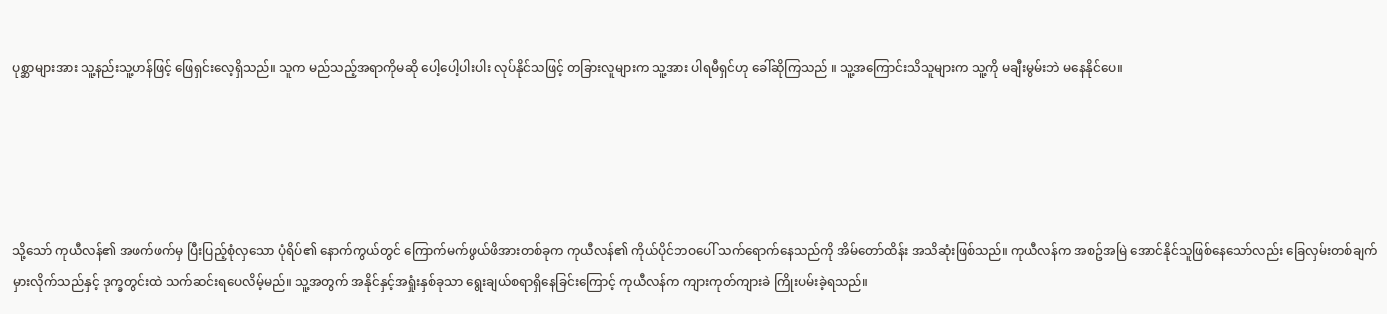ပုစ္ဆာများအား သူ့နည်းသူ့ဟန်ဖြင့် ဖြေရှင်းလေ့ရှိသည်။ သူက မည်သည့်အရာကိုမဆို ပေါ့ပေါ့ပါးပါး လုပ်နိုင်သဖြင့် တခြားလူများက သူ့အား ပါရမီရှင်ဟု ခေါ်ဆိုကြသည် ။ သူ့အကြောင်းသိသူများက သူ့ကို မချီးမွမ်းဘဲ မနေနိုင်ပေ။





သို့သော် ကုယီလန်၏ အဖက်ဖက်မှ ပြီးပြည့်စုံလှသော ပုံရိပ်၏ နောက်ကွယ်တွင် ကြောက်မက်ဖွယ်ဖိအားတစ်ခုက ကုယီလန်၏ ကိုယ်ပိုင်ဘဝပေါ် သက်ရောက်နေသည်ကို အိမ်တော်ထိန်း အသိဆုံးဖြစ်သည်။ ကုယီလန်က အစဥ်အမြဲ အောင်နိုင်သူဖြစ်နေသော်လည်း ခြေလှမ်းတစ်ချက် မှားလိုက်သည်နှင့် ဒုက္ခတွင်းထဲ သက်ဆင်းရပေလိမ့်မည်။ သူ့အတွက် အနိုင်နှင့်အရှုံးနှစ်ခုသာ ရွေးချယ်စရာရှိနေခြင်းကြောင့် ကုယီလန်က ကျားကုတ်ကျားခဲ ကြိုးပမ်းခဲ့ရသည်။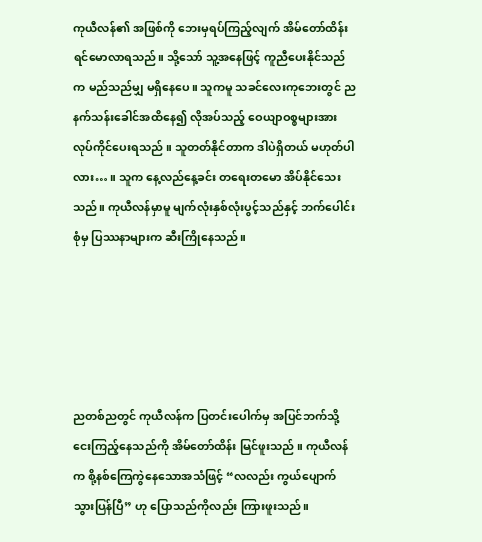ကုယီလန်၏ အဖြစ်ကို ဘေးမှရပ်ကြည့်လျက် အိမ်တော်ထိန်း ရင်မောလာရသည်။ သို့သော် သူ့အနေဖြင့် ကူညီပေးနိုင်သည်က မည်သည်မျှ မရှိနေပေ။ သူကမူ သခင်လေးကုဘေးတွင် ညနက်သန်းခေါင်အထိနေ၍ လိုအပ်သည့် ဝေယျာဝစ္စများအား လုပ်ကိုင်ပေးရသည် ။ သူတတ်နိုင်တာက ဒါပဲရှိတယ် မဟုတ်ပါလား… ။ သူက နေ့လည်နေ့ခင်း တရေးတမော အိပ်နိုင်သေးသည်။ ကုယီလန်မှာမူ မျက်လုံးနှစ်လုံးပွင့်သည်နှင့် ဘက်ပေါင်းစုံမှ ပြဿနာများက ဆီးကြိုနေသည်။





ညတစ်ညတွင် ကုယီလန်က ပြတင်းပေါက်မှ အပြင်ဘက်သို့ ငေးကြည့်နေသည်ကို အိမ်တော်ထိန်း မြင်ဖူးသည် ။ ကုယီလန်က စို့နစ်ကြေကွဲနေသောအသံဖြင့် “လလည်း ကွယ်ပျောက်သွားပြန်ပြီ” ဟု ပြောသည်ကိုလည်း ကြားဖူးသည်။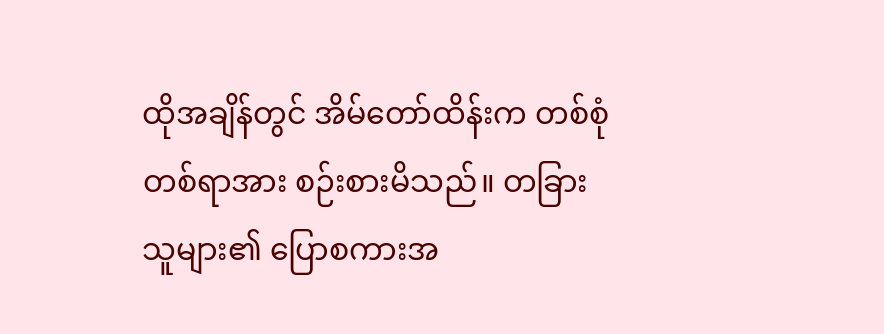ထိုအချိန်တွင် အိမ်တော်ထိန်းက တစ်စုံတစ်ရာအား စဉ်းစားမိသည်။ တခြားသူများ၏ ပြောစကားအ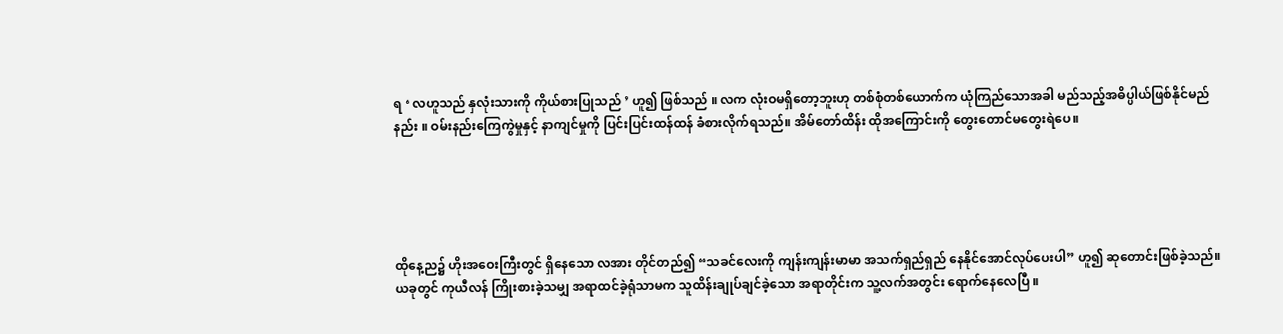ရ ‘ လဟူသည် နှလုံးသားကို ကိုယ်စားပြုသည် ’ ဟူ၍ ဖြစ်သည် ။ လက လုံးဝမရှိတော့ဘူးဟု တစ်စုံတစ်ယောက်က ယုံကြည်သောအခါ မည်သည့်အဓိပ္ပါယ်ဖြစ်နိုင်မည်နည်း ။ ဝမ်းနည်းကြေကွဲမှုနှင့် နာကျင်မှုကို ပြင်းပြင်းထန်ထန် ခံစားလိုက်ရသည်။ အိမ်တော်ထိန်း ထိုအကြောင်းကို တွေးတောင်မတွေးရဲပေ။





ထိုနေ့ည၌ ဟိုးအဝေးကြီးတွင် ရှိနေသော လအား တိုင်တည်၍ “သခင်လေးကို ကျန်းကျန်းမာမာ အသက်ရှည်ရှည် နေနိုင်အောင်လုပ်ပေးပါ” ဟူ၍ ဆုတောင်းဖြစ်ခဲ့သည်။ ယခုတွင် ကုယီလန် ကြိုးစားခဲ့သမျှ အရာထင်ခဲ့ရုံသာမက သူထိန်းချုပ်ချင်ခဲ့သော အရာတိုင်းက သူ့လက်အတွင်း ရောက်နေလေပြီ ။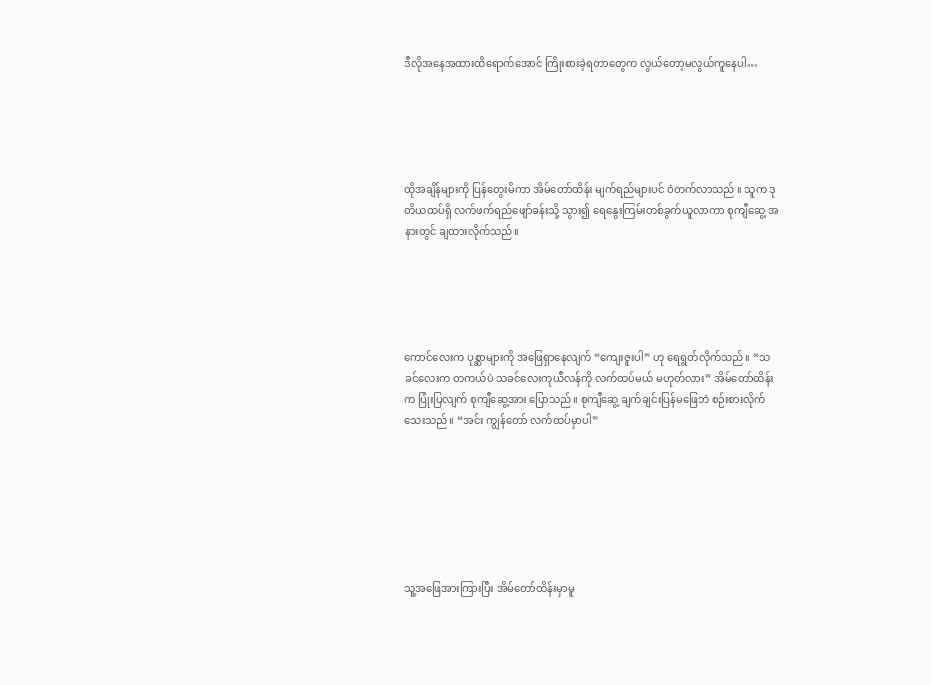ဒီလိုအနေအထားထိရောက်အောင် ကြိုးစားခဲ့ရတာတွေက လွယ်တော့မလွယ်ကူနေပါ…





ထိုအချိန်များကို ပြန်တွေးမိကာ အိမ်တော်ထိန်း မျက်ရည်များပင် ဝဲတက်လာသည် ။ သူက ဒုတိယထပ်ရှိ လက်ဖက်ရည်ဖျော်ခန်းသို့ သွား၍ ရေနွေးကြမ်းတစ်ခွက်ယူလာကာ စုကျီဆွေ့ အနားတွင် ချထားလိုက်သည်။





ကောင်လေးက ပုစ္ဆာများကို အဖြေရှာနေလျက် “ကျေးဇူးပါ” ဟု ရေရွတ်လိုက်သည်။ “သခင်လေးက တကယ်ပဲ သခင်လေးကုယီလန်ကို လက်ထပ်မယ် မဟုတ်လား” အိမ်တော်ထိန်းက ပြုံးပြလျက် စုကျီဆွေ့အား ပြောသည်။ စုကျီဆွေ့ ချက်ချင်းပြန်မဖြေဘဲ စဉ်းစားလိုက်သေးသည်။ “အင်း ကျွန်တော် လက်ထပ်မှာပါ”







သူ့အဖြေအားကြားပြီး အိမ်တော်ထိန်းမှာမူ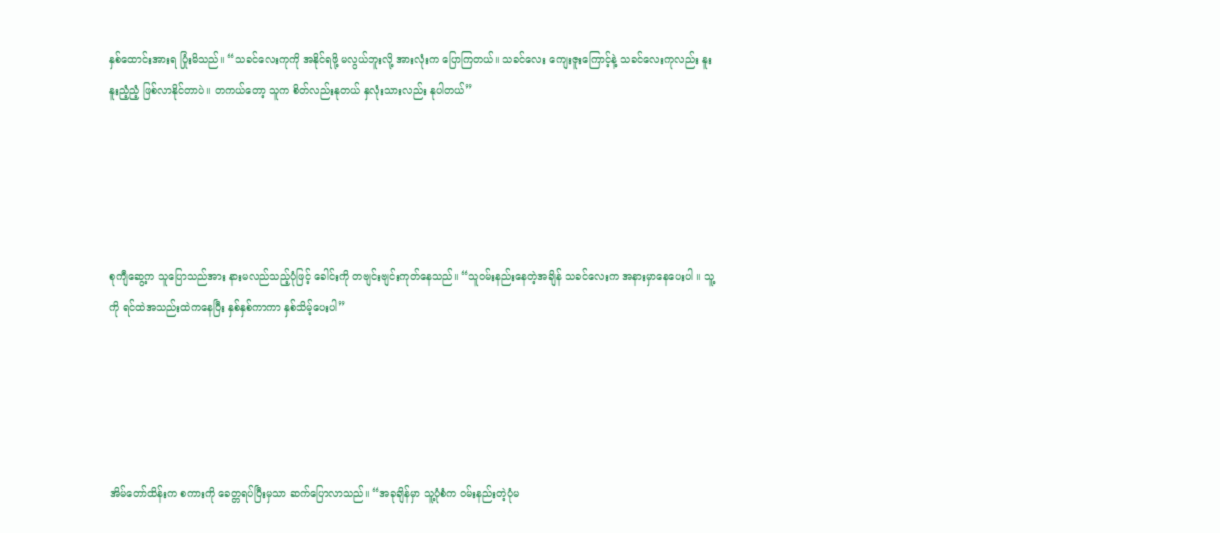နှစ်ထောင်းအားရ ပြုံးမိသည်။ “သခင်လေးကုကို အနိုင်ရဖို့ မလွယ်ဘူးလို့ အားလုံးက ပြောကြတယ်။ သခင်လေး ကျေးဇူးကြောင့်နဲ့ သခင်လေးကုလည်း နူးနူးညံ့ညံ့ ဖြစ်လာနိုင်တာပဲ။ တကယ်တော့ သူက စိတ်လည်းနုတယ် နှလုံးသားလည်း နုပါတယ်”





စုကျီဆွေ့က သူပြောသည်အား နားမလည်သည့်ပုံဖြင့် ခေါင်းကို တဗျင်းဗျင်းကုတ်နေသည်။ “သူဝမ်းနည်းနေတဲ့အချိန် သခင်လေးက အနားမှာနေပေးပါ ။ သူ့ကို ရင်ထဲအသည်းထဲကနေပြီး နှစ်နှစ်ကာကာ နှစ်သိမ့်ပေးပါ”





အိမ်တော်ထိန်းက စကားကို ခေတ္တရပ်ပြီးမှသာ ဆက်ပြောလာသည်။ “အခုချိန်မှာ သူ့ပုံစံက ဝမ်းနည်းတဲ့ပုံမ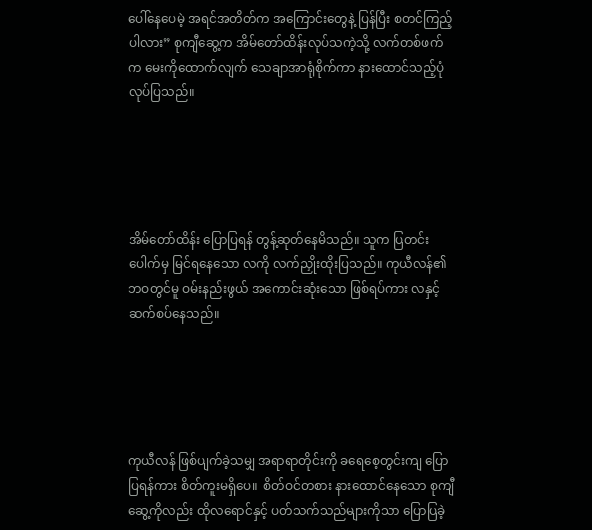ပေါ်နေပေမဲ့ အရင်အတိတ်က အကြောင်းတွေနဲ့ ပြန်ပြီး စတင်ကြည့်ပါလား” စုကျီဆွေ့က အိမ်တော်ထိန်းလုပ်သကဲ့သို့ လက်တစ်ဖက်က မေးကိုထောက်လျက် သေချာအာရုံစိုက်ကာ နားထောင်သည့်ပုံ လုပ်ပြသည်။





အိမ်တော်ထိန်း ပြောပြရန် တွန့်ဆုတ်နေမိသည်။ သူက ပြတင်းပေါက်မှ မြင်ရနေသော လကို လက်ညှိုးထိုးပြသည်။ ကုယီလန်၏ ဘဝတွင်မူ ဝမ်းနည်းဖွယ် အကောင်းဆုံးသော ဖြစ်ရပ်ကား လနှင့်ဆက်စပ်နေသည်။





ကုယီလန် ဖြစ်ပျက်ခဲ့သမျှ အရာရာတိုင်းကို ခရေစေ့တွင်းကျ ပြောပြရန်ကား စိတ်ကူးမရှိပေ။  စိတ်ဝင်တစား နားထောင်နေသော စုကျီဆွေ့ကိုလည်း ထိုလရောင်နှင့် ပတ်သက်သည်များကိုသာ ပြောပြခဲ့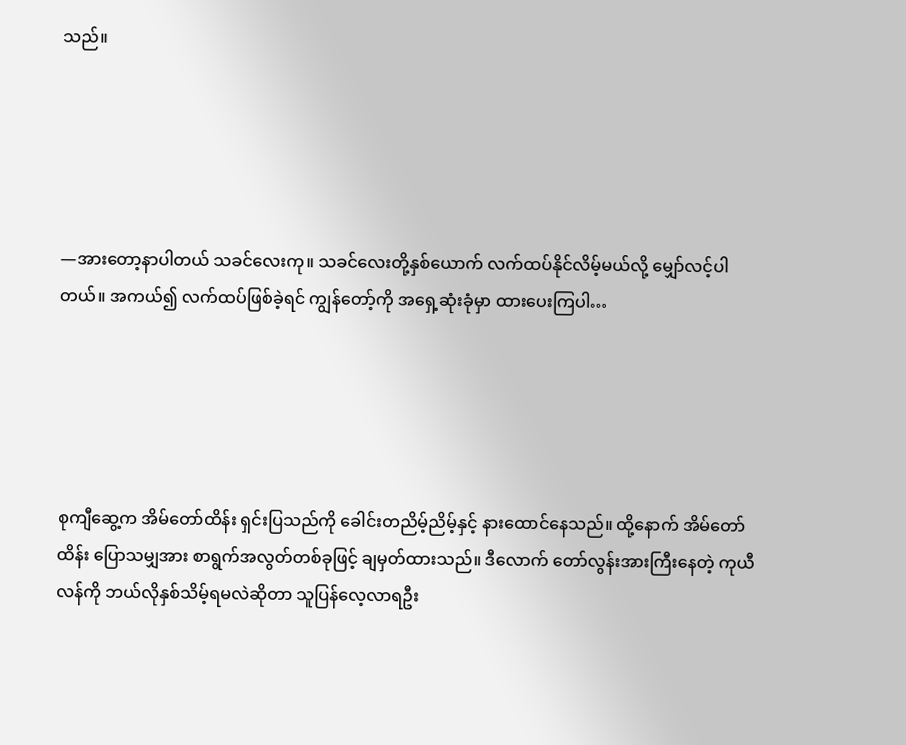သည်။





—အားတော့နာပါတယ် သခင်လေးကု။ သခင်လေးတို့နှစ်ယောက် လက်ထပ်နိုင်လိမ့်မယ်လို့ မျှော်လင့်ပါတယ်။ အကယ်၍ လက်ထပ်ဖြစ်ခဲ့ရင် ကျွန်တော့်ကို အရှေ့ဆုံးခုံမှာ ထားပေးကြပါ…





စုကျီဆွေ့က အိမ်တော်ထိန်း ရှင်းပြသည်ကို ခေါင်းတညိမ့်ညိမ့်နှင့် နားထောင်နေသည်။ ထို့နောက် အိမ်တော်ထိန်း ပြောသမျှအား စာရွက်အလွတ်တစ်ခုဖြင့် ချမှတ်ထားသည်။ ဒီလောက် တော်လွန်းအားကြီးနေတဲ့ ကုယီလန်ကို ဘယ်လိုနှစ်သိမ့်ရမလဲဆိုတာ သူပြန်လေ့လာရဦး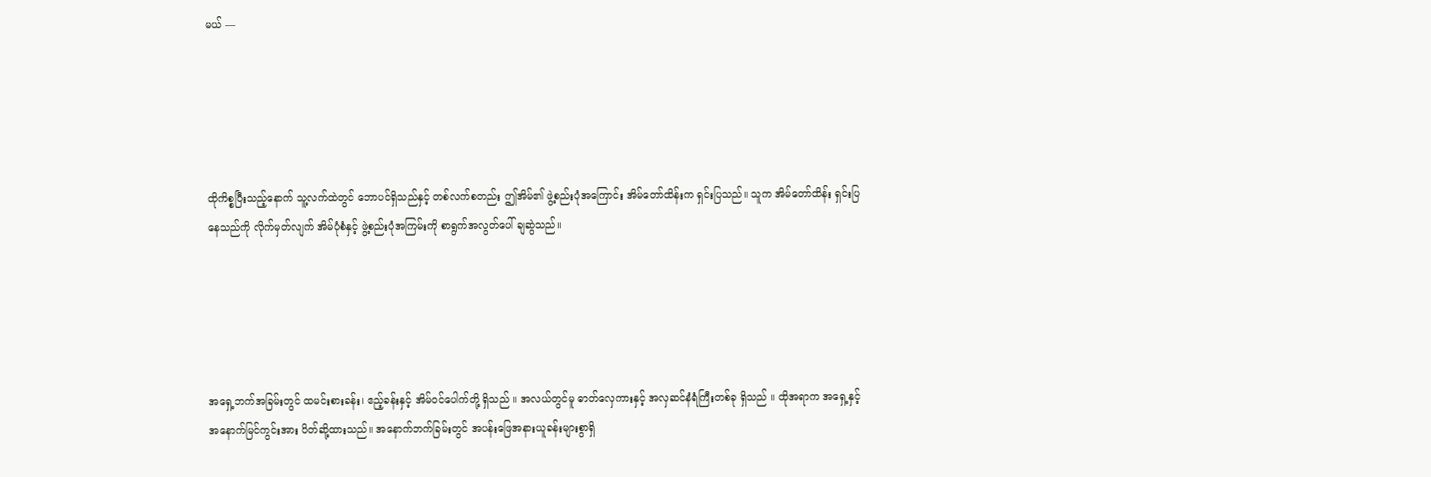မယ် —





ထိုကိစ္စပြီးသည့်နောက် သူ့လက်ထဲတွင် ဘောပင်ရှိသည်နှင့် တစ်လက်စတည်း ဤအိမ်၏ ဖွဲ့စည်းပုံအကြောင်း အိမ်တော်ထိန်းက ရှင်းပြသည်။ သူက အိမ်တော်ထိန်း ရှင်းပြနေသည်ကို လိုက်မှတ်လျက် အိမ်ပုံစံနှင့် ဖွဲ့စည်းပုံအကြမ်းကို စာရွက်အလွတ်ပေါ် ချဆွဲသည်။





အရှေ့ဘက်အခြမ်းတွင် ထမင်းစားခန်း၊ ဧည့်ခန်းနှင့် အိမ်ဝင်ပေါက်တို့ ရှိသည် ။ အလယ်တွင်မူ ဓာတ်လှေကားနှင့် အလှဆင်နံရံကြီးတစ်ခု ရှိသည် ။ ထိုအရာက အရှေ့နှင့် အနောက်မြင်ကွင်းအား ပိတ်ဆို့ထားသည်။ အနောက်ဘက်ခြမ်းတွင် အပန်းဖြေအနားယူခန်းများစွာရှိ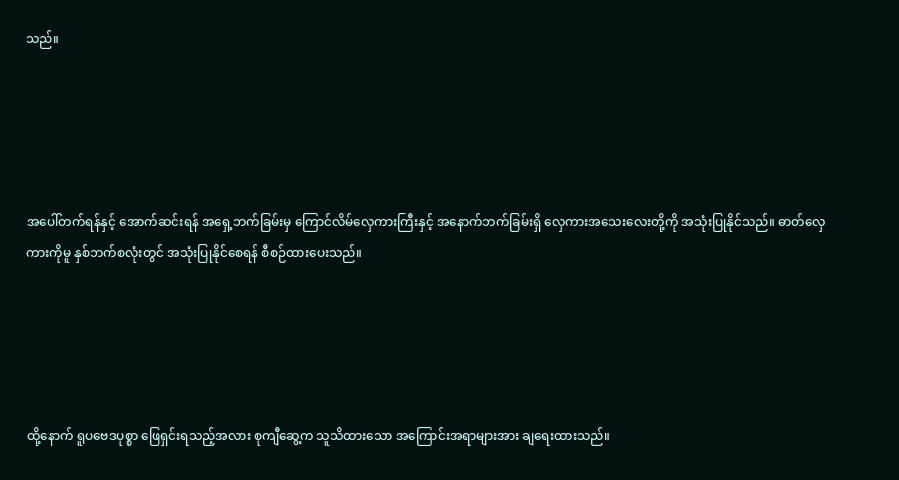သည်။





အပေါ်တက်ရန်နှင့် အောက်ဆင်းရန် အရှေ့ဘက်ခြမ်းမှ ကြောင်လိမ်လှေကားကြီးနှင့် အနောက်ဘက်ခြမ်းရှိ လှေကားအသေးလေးတို့ကို အသုံးပြုနိုင်သည်။ ဓာတ်လှေကားကိုမူ နှစ်ဘက်စလုံးတွင် အသုံးပြုနိုင်စေရန် စီစဉ်ထားပေးသည်။





ထို့နောက် ရူပဗေဒပုစ္စာ ဖြေရှင်းရသည့်အလား စုကျီဆွေ့က သူသိထားသော အကြောင်းအရာများအား ချရေးထားသည်။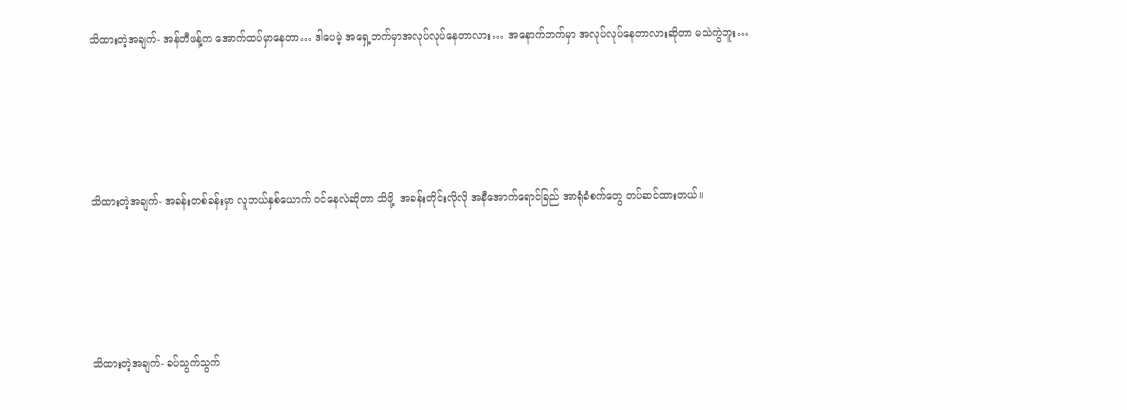သိထားတဲ့အချက်- အန်တီဖန့်က အောက်ထပ်မှာနေတာ… ဒါပေမဲ့ အရှေ့ဘက်မှာအလုပ်လုပ်နေတာလား… အနောက်ဘက်မှာ အလုပ်လုပ်နေတာလားဆိုတာ မသဲကွဲဘူး…





သိထားတဲ့အချက်- အခန်းတစ်ခန်းမှာ လူဘယ်နှစ်ယောက် ဝင်နေလဲဆိုတာ သိဖို့  အခန်းတိုင်းလိုလို အနီအောက်ရောင်ခြည် အာရုံခံစက်တွေ တပ်ဆင်ထားတယ်။





သိထားတဲ့အချက်- ခပ်သွက်သွက်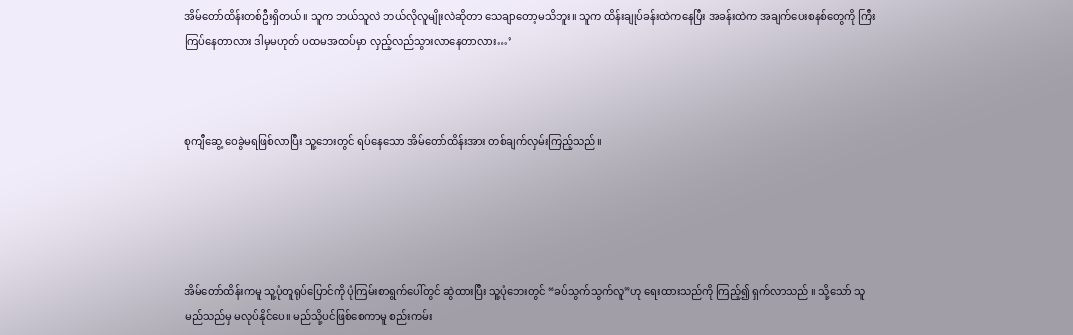အိမ်တော်ထိန်းတစ်ဦးရှိတယ်။ သူက ဘယ်သူလဲ ဘယ်လိုလူမျိုးလဲဆိုတာ သေချာတော့မသိဘူး။ သူက ထိန်းချုပ်ခန်းထဲကနေပြီး အခန်းထဲက အချက်ပေးစနစ်တွေကို ကြီးကြပ်နေတာလား ဒါမှမဟုတ် ပထမအထပ်မှာ လှည့်လည်သွားလာနေတာလား…’



စုကျီဆွေ့ ဝေခွဲမရဖြစ်လာပြီး သူ့ဘေးတွင် ရပ်နေသော အိမ်တော်ထိန်းအား တစ်ချက်လှမ်းကြည့်သည်။





အိမ်တော်ထိန်းကမူ သူ့ပုံတူရုပ်ပြောင်ကို ပုံကြမ်းစာရွက်ပေါ်တွင် ဆွဲထားပြီး သူ့ပုံဘေးတွင် “ခပ်သွက်သွက်လူ”ဟု ရေးထားသည်ကို ကြည့်၍ ရှက်လာသည် ။ သို့သော် သူ မည်သည်မှ မလုပ်နိုင်ပေ။ မည်သို့ပင်ဖြစ်စေကာမူ စည်းကမ်း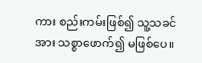ကား စည်းကမ်းဖြစ်၍ သူ့သခင်အား သစ္စာဖောက်၍ မဖြစ်ပေ။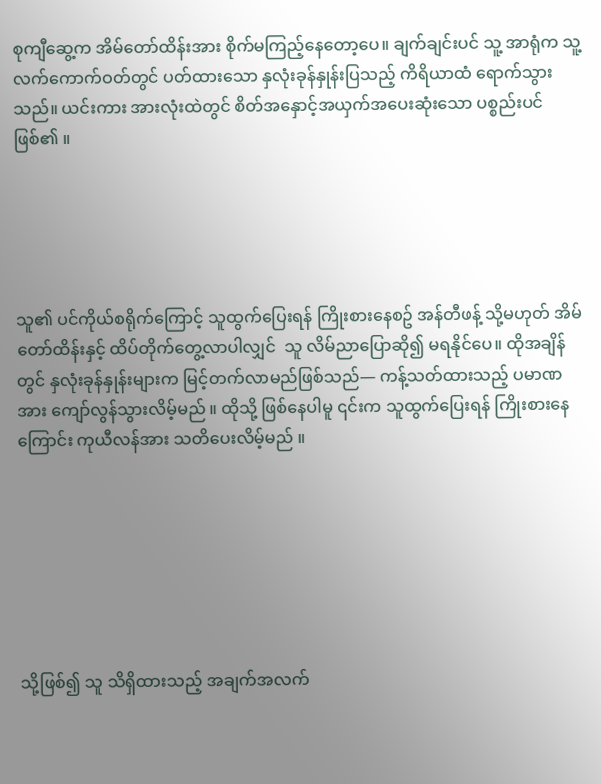စုကျီဆွေ့က အိမ်တော်ထိန်းအား စိုက်မကြည့်နေတော့ပေ။ ချက်ချင်းပင် သူ့ အာရုံက သူ့လက်ကောက်ဝတ်တွင် ပတ်ထားသော နှလုံးခုန်နှုန်းပြသည့် ကိရိယာထံ ရောက်သွားသည်။ ယင်းကား အားလုံးထဲတွင် စိတ်အနှောင့်အယှက်အပေးဆုံးသော ပစ္စည်းပင် ဖြစ်၏ ။





သူ၏ ပင်ကိုယ်စရိုက်ကြောင့် သူထွက်ပြေးရန် ကြိုးစားနေစဥ် အန်တီဖန့် သို့မဟုတ် အိမ်တော်ထိန်းနှင့် ထိပ်တိုက်တွေ့လာပါလျှင်  သူ လိမ်ညာပြောဆို၍ မရနိုင်ပေ။ ထိုအချိန်တွင် နှလုံးခုန်နှုန်းများက မြင့်တက်လာမည်ဖြစ်သည်— ကန့်သတ်ထားသည့် ပမာဏအား ကျော်လွန်သွားလိမ့်မည် ။ ထိုသို့ ဖြစ်နေပါမူ ၎င်းက သူထွက်ပြေးရန် ကြိုးစားနေကြောင်း ကုယီလန်အား သတိပေးလိမ့်မည် ။







သို့ဖြစ်၍ သူ သိရှိထားသည့် အချက်အလက်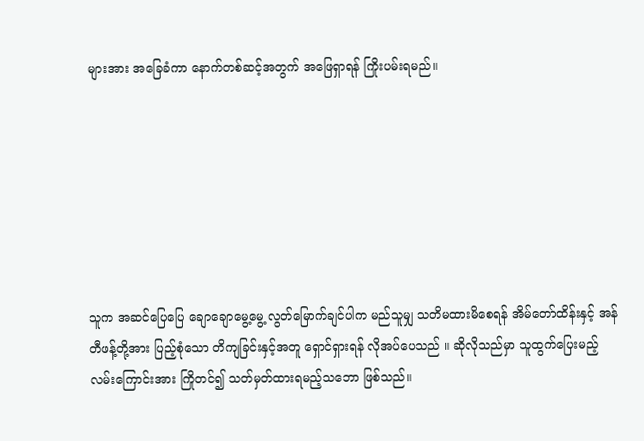များအား အခြေခံကာ နောက်တစ်ဆင့်အတွက် အဖြေရှာရန် ကြိုးပမ်းရမည်။







သူက အဆင်ပြေပြေ ချောချောမွေ့မွေ့ လွတ်မြောက်ချင်ပါက မည်သူမျှ သတိမထားမိစေရန် အိမ်တော်ထိန်းနှင့် အန်တီဖန့်တို့အား ပြည့်စုံသော တိကျခြင်းနှင့်အတူ ရှောင်ရှားရန် လိုအပ်ပေသည် ။ ဆိုလိုသည်မှာ သူထွက်ပြေးမည့် လမ်းကြောင်းအား ကြိုတင်၍ သတ်မှတ်ထားရမည့်သဘော ဖြစ်သည်။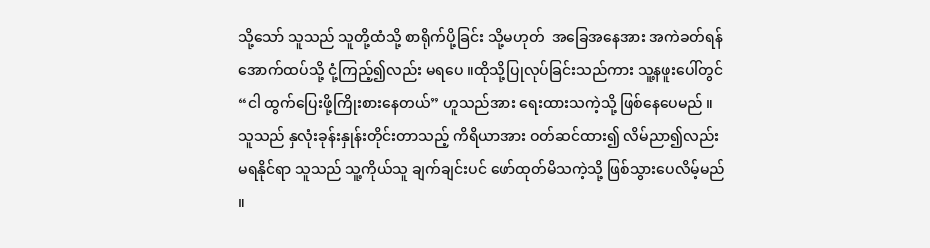သို့သော် သူသည် သူတို့ထံသို့ စာရိုက်ပို့ခြင်း သို့မဟုတ်  အခြေအနေအား အကဲခတ်ရန် အောက်ထပ်သို့ ငုံ့ကြည့်၍လည်း မရပေ ။ထိုသို့ပြုလုပ်ခြင်းသည်ကား သူ့နဖူးပေါ်တွင် “ငါ ထွက်ပြေးဖို့ကြိုးစားနေတယ်” ဟူသည်အား ရေးထားသကဲ့သို့ ဖြစ်နေပေမည် ။ သူသည် နှလုံးခုန်းနှုန်းတိုင်းတာသည့် ကိရိယာအား ဝတ်ဆင်ထား၍ လိမ်ညာ၍လည်း မရနိုင်ရာ သူသည် သူ့ကိုယ်သူ ချက်ချင်းပင် ဖော်ထုတ်မိသကဲ့သို့ ဖြစ်သွားပေလိမ့်မည် ။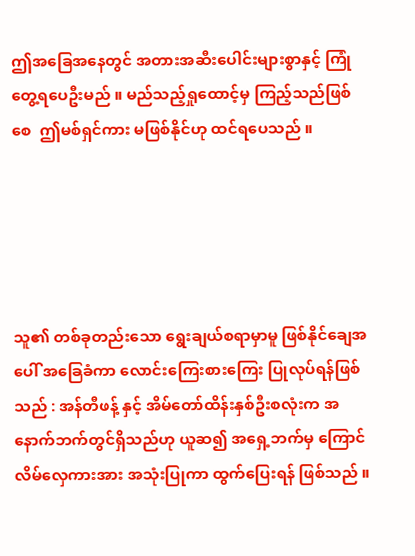ဤအခြေအနေတွင် အတားအဆီးပေါင်းများစွာနှင့် ကြုံတွေ့ရပေဦးမည် ။ မည်သည့်ရှုထောင့်မှ ကြည့်သည်ဖြစ်စေ  ဤမစ်ရှင်ကား မဖြစ်နိုင်ဟု ထင်ရပေသည် ။





သူ၏ တစ်ခုတည်းသော ရွေးချယ်စရာမှာမူ ဖြစ်နိုင်ချေအပေါ် အခြေခံကာ လောင်းကြေးစားကြေး ပြုလုပ်ရန်ဖြစ်သည် : အန်တီဖန့် နှင့် အိမ်တော်ထိန်းနှစ်ဦးစလုံးက အနောက်ဘက်တွင်ရှိသည်ဟု ယူဆ၍ အရှေ့ဘက်မှ ကြောင်လိမ်လှေကားအား အသုံးပြုကာ ထွက်ပြေးရန် ဖြစ်သည် ။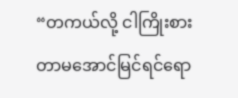“တကယ်လို့ ငါကြိုးစားတာမအောင်မြင်ရင်ရော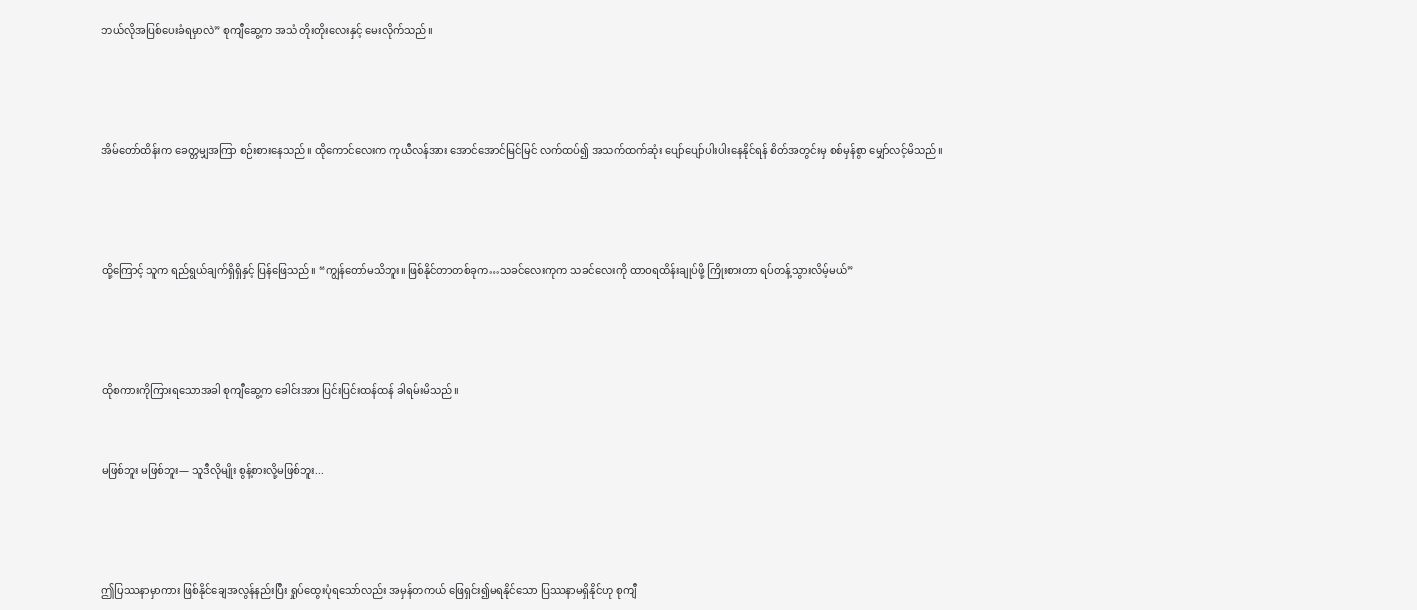ဘယ်လိုအပြစ်ပေးခံရမှာလဲ” စုကျီဆွေ့က အသံ တိုးတိုးလေးနှင့် မေးလိုက်သည်။





အိမ်တော်ထိန်းက ခေတ္တမျှအကြာ စဉ်းစားနေသည်။ ထိုကောင်လေးက ကုယီလန်အား အောင်အောင်မြင်မြင် လက်ထပ်၍ အသက်ထက်ဆုံး ပျော်ပျော်ပါးပါးနေနိုင်ရန် စိတ်အတွင်းမှ စစ်မှန်စွာ မျှော်လင့်မိသည်။





ထို့ကြောင့် သူက ရည်ရွယ်ချက်ရှိရှိနှင့် ပြန်ဖြေသည်။ “ကျွန်တော်မသိဘူး။ ဖြစ်နိုင်တာတစ်ခုက…သခင်လေးကုက သခင်လေးကို ထာဝရထိန်းချုပ်ဖို့ ကြိုးစားတာ ရပ်တန့်သွားလိမ့်မယ်”





ထိုစကားကိုကြားရသောအခါ စုကျီဆွေ့က ခေါင်းအား ပြင်းပြင်းထန်ထန် ခါရမ်းမိသည်။



မဖြစ်ဘူး မဖြစ်ဘူး— သူဒီလိုမျိုး စွန့်စားလို့မဖြစ်ဘူး...





ဤပြဿနာမှာကား ဖြစ်နိုင်ချေအလွန်နည်းပြီး ရှုပ်ထွေးပုံရသော်လည်း အမှန်တကယ် ဖြေရှင်း၍မရနိုင်သော ပြဿနာမရှိနိုင်ဟု စုကျီ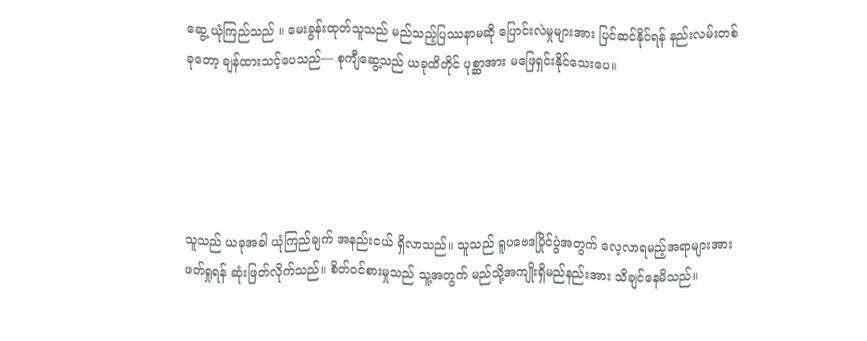ဆွေ့ ယုံကြည်သည် ။ မေးခွန်းထုတ်သူသည် မည်သည့်ပြဿနာမဆို ပြောင်းလဲမှုများအား ပြင်ဆင်နိုင်ရန် နည်းလမ်းတစ်ခုတော့ ချန်ထားသင့်ပေသည်— စုကျီဆွေ့သည် ယခုထိတိုင် ပုစ္ဆာအား မဖြေရှင်းနိုင်သေးပေ။





သူသည် ယခုအခါ ယုံကြည်ချက် အနည်းငယ် ရှိလာသည်။ သူသည် ရူပဗေဒပြိုင်ပွဲအတွက် လေ့လာရမည့်အရာများအား ဖတ်ရှုရန် ဆုံးဖြတ်လိုက်သည်။ စိတ်ဝင်စားမှုသည် သူ့အတွက် မည်သို့အကျိုးရှိမည်နည်းအား သိချင်နေမိသည်။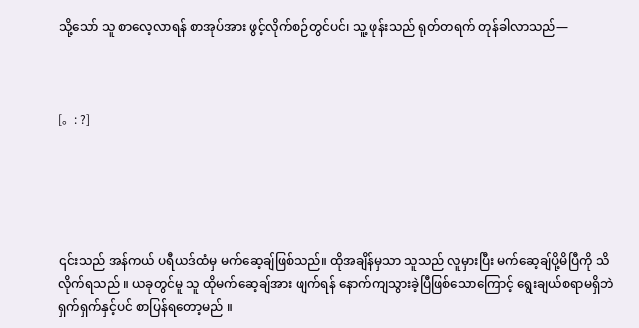သို့သော် သူ စာလေ့လာရန် စာအုပ်အား ဖွင့်လိုက်စဉ်တွင်ပင်၊ သူ့ ဖုန်းသည် ရုတ်တရက် တုန်ခါလာသည်—



[。: ?]





၎င်းသည် အန်ကယ် ပရီယဒ်ထံမှ မက်ဆေ့ချ်ဖြစ်သည်။ ထိုအချိန်မှသာ သူသည် လူမှားပြီး မက်ဆေ့ချ်ပို့မိပြီကို သိလိုက်ရသည် ။ ယခုတွင်မူ သူ ထိုမက်ဆေ့ချ်အား ဖျက်ရန် နောက်ကျသွားခဲ့ပြီဖြစ်သောကြောင့် ရွေးချယ်စရာမရှိဘဲ ရှက်ရှက်နှင့်ပင် စာပြန်ရတော့မည် ။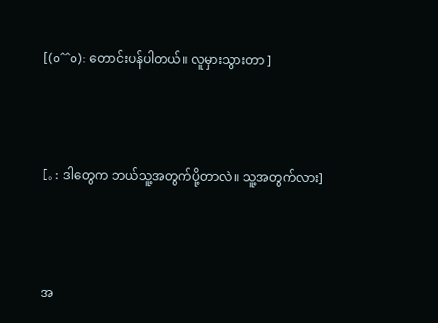[(o^^o): တောင်းပန်ပါတယ်။ လူမှားသွားတာ ]



[。: ဒါတွေက ဘယ်သူ့အတွက်ပို့တာလဲ။ သူ့အတွက်လား]



အ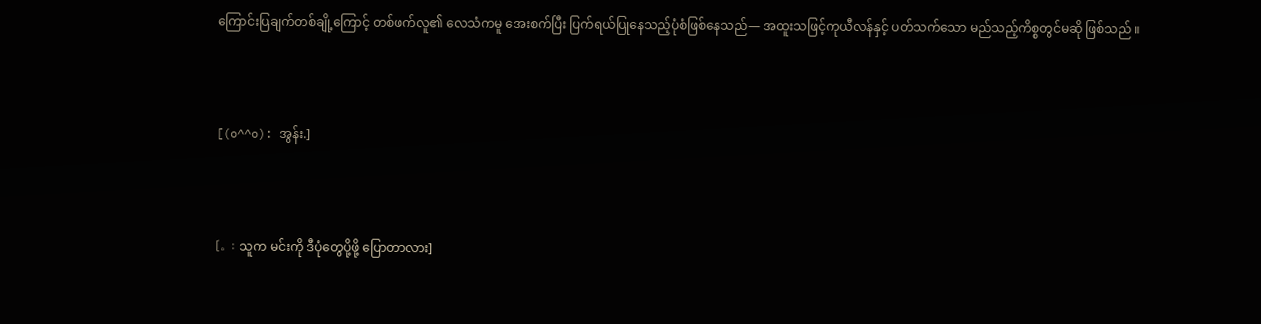ကြောင်းပြချက်တစ်ချို့ကြောင့် တစ်ဖက်လူ၏ လေသံကမူ အေးစက်ပြီး ပြက်ရယ်ပြုနေသည့်ပုံစံဖြစ်နေသည်— အထူးသဖြင့်ကုယီလန်နှင့် ပတ်သက်သော မည်သည့်ကိစ္စတွင်မဆို ဖြစ်သည် ။



[(o^^o): အွန်း.]



[。: သူက မင်းကို ဒီပုံတွေပို့ဖို့ ပြောတာလား]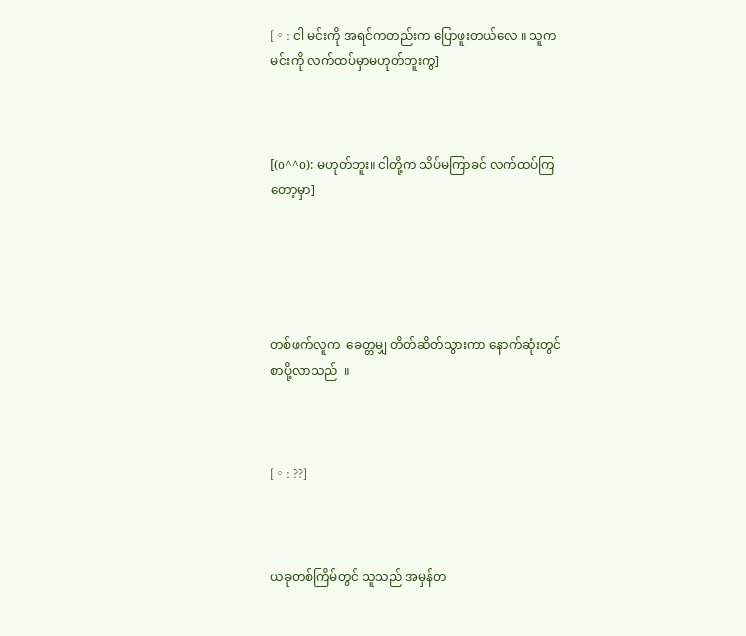[。: ငါ မင်းကို အရင်ကတည်းက ပြောဖူးတယ်လေ ။ သူက မင်းကို လက်ထပ်မှာမဟုတ်ဘူးကွ]



[(o^^o): မဟုတ်ဘူး။ ငါတို့က သိပ်မကြာခင် လက်ထပ်ကြတော့မှာ]





တစ်ဖက်လူက  ခေတ္တမျှ တိတ်ဆိတ်သွားကာ နောက်ဆုံးတွင် စာပို့လာသည်  ။



[。: ??]



ယခုတစ်ကြိမ်တွင် သူသည် အမှန်တ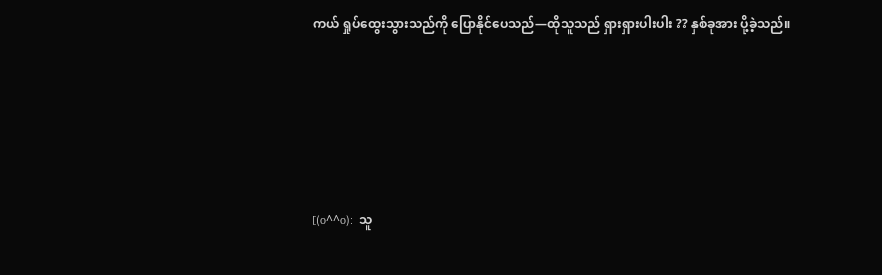ကယ် ရှုပ်ထွေးသွားသည်ကို ပြောနိုင်ပေသည်—ထိုသူသည် ရှားရှားပါးပါး ?? နှစ်ခုအား ပို့ခဲ့သည်။





[(o^^o):  သူ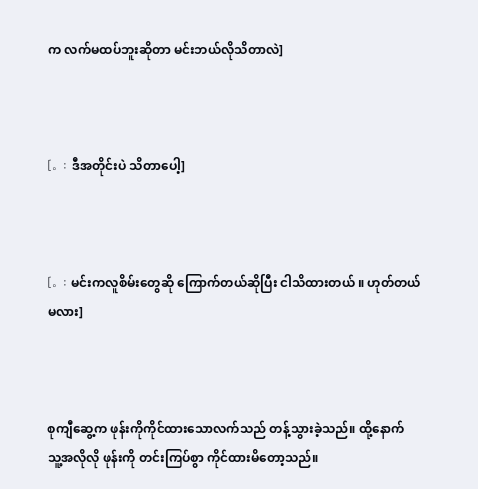က လက်မထပ်ဘူးဆိုတာ မင်းဘယ်လိုသိတာလဲ]



[。: ဒီအတိုင်းပဲ သိတာပေါ့]



[。: မင်းကလူစိမ်းတွေဆို ကြောက်တယ်ဆိုပြီး ငါသိထားတယ် ။ ဟုတ်တယ်မလား]



စုကျီဆွေ့က ဖုန်းကိုကိုင်ထားသောလက်သည် တန့်သွားခဲ့သည်။ ထို့နောက် သူ့အလိုလို ဖုန်းကို တင်းကြပ်စွာ ကိုင်ထားမိတော့သည်။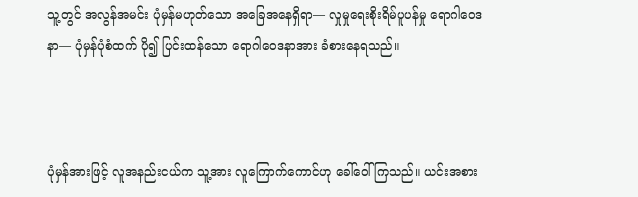သူ့တွင် အလွန်အမင်း ပုံမှန်မဟုတ်သော အခြေအနေရှိရာ— လှုမှုရေးစိုးရိမ်ပူပန်မှု ရောဂါဝေဒနာ— ပုံမှန်ပုံစံထက် ပို၍ ပြင်းထန်သော ရောဂါဝေဒနာအား ခံစားနေရသည်။



ပုံမှန်အားဖြင့် လူအနည်းငယ်က သူ့အား လူကြောက်ကောင်ဟု ခေါ်ဝေါ်ကြသည်။ ယင်းအစား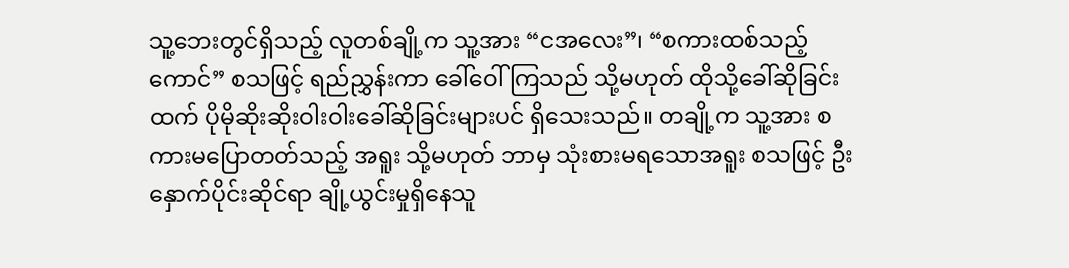သူ့ဘေးတွင်ရှိသည့် လူတစ်ချို့က သူ့အား “ငအလေး”၊ “စကားထစ်သည့်ကောင်” စသဖြင့် ရည်ညွှန်းကာ ခေါ်ဝေါ်ကြသည် သို့မဟုတ် ထိုသို့ခေါ်ဆိုခြင်းထက် ပိုမိုဆိုးဆိုးဝါးဝါးခေါ်ဆိုခြင်းများပင် ရှိသေးသည်။ တချို့က သူ့အား စကားမပြောတတ်သည့် အရူး သို့မဟုတ် ဘာမှ သုံးစားမရသောအရူး စသဖြင့် ဦးနှောက်ပိုင်းဆိုင်ရာ ချို့ယွင်းမှုရှိနေသူ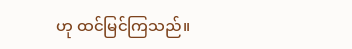ဟု ထင်မြင်ကြသည်။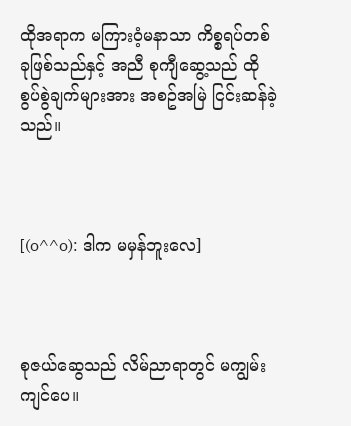ထိုအရာက မကြားဝံ့မနာသာ ကိစ္စရပ်တစ်ခုဖြစ်သည်နှင့် အညီ စုကျီဆွေ့သည် ထိုစွပ်စွဲချက်များအား အစဥ်အမြဲ ငြင်းဆန်ခဲ့သည်။



[(o^^o): ဒါက မမှန်ဘူးလေ]



စုဇယ်ဆွေသည် လိမ်ညာရာတွင် မကျွမ်းကျင်ပေ။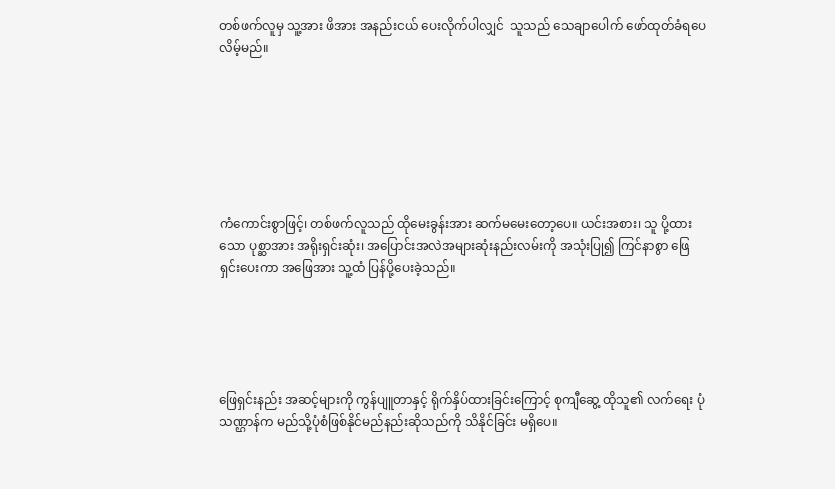တစ်ဖက်လူမှ သူ့အား ဖိအား အနည်းငယ် ပေးလိုက်ပါလျှင်  သူသည် သေချာပေါက် ဖော်ထုတ်ခံရပေလိမ့်မည်။







ကံကောင်းစွာဖြင့်၊ တစ်ဖက်လူသည် ထိုမေးခွန်းအား ဆက်မမေးတော့ပေ။ ယင်းအစား၊ သူ ပို့ထားသော ပုစ္ဆာအား အရိုးရှင်းဆုံး၊ အပြောင်းအလဲအများဆုံးနည်းလမ်းကို အသုံးပြု၍ ကြင်နာစွာ ဖြေရှင်းပေးကာ အဖြေအား သူ့ထံ ပြန်ပို့ပေးခဲ့သည်။





ဖြေရှင်းနည်း အဆင့်များကို ကွန်ပျူတာနှင့် ရိုက်နှိပ်ထားခြင်းကြောင့် စုကျီဆွေ့ ထိုသူ၏ လက်ရေး ပုံသဏ္ဌာန်က မည်သို့ပုံစံဖြစ်နိုင်မည်နည်းဆိုသည်ကို သိနိုင်ခြင်း မရှိပေ။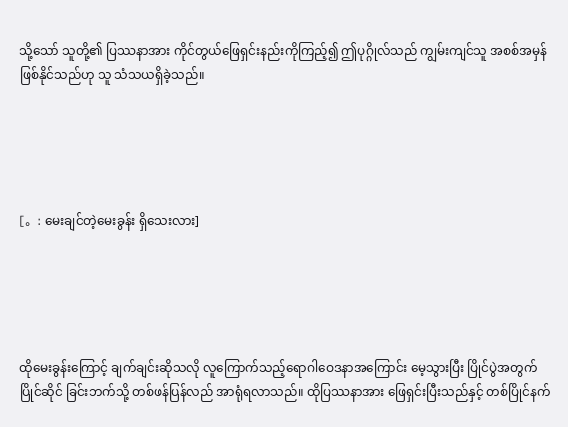သို့သော် သူတို့၏ ပြဿနာအား ကိုင်တွယ်ဖြေရှင်းနည်းကိုကြည့်၍ ဤပုဂ္ဂိုလ်သည် ကျွမ်းကျင်သူ အစစ်အမှန် ဖြစ်နိုင်သည်ဟု သူ သံသယရှိခဲ့သည်။





[。: မေးချင်တဲ့မေးခွန်း ရှိသေးလား]





ထိုမေးခွန်းကြောင့် ချက်ချင်းဆိုသလို လူကြောက်သည့်ရောဂါဝေဒနာအကြောင်း မေ့သွားပြီး ပြိုင်ပွဲအတွက် ပြိုင်ဆိုင် ခြင်းဘက်သို့ တစ်ဖန်ပြန်လည် အာရုံရလာသည်။ ထိုပြဿနာအား ဖြေရှင်းပြီးသည်နှင့် တစ်ပြိုင်နက်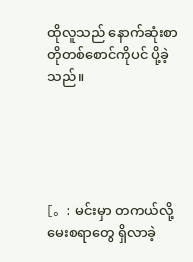ထိုလူသည် နောက်ဆုံးစာတိုတစ်စောင်ကိုပင် ပို့ခဲ့သည်။





[。: မင်းမှာ တကယ်လို့ မေးစရာတွေ ရှိလာခဲ့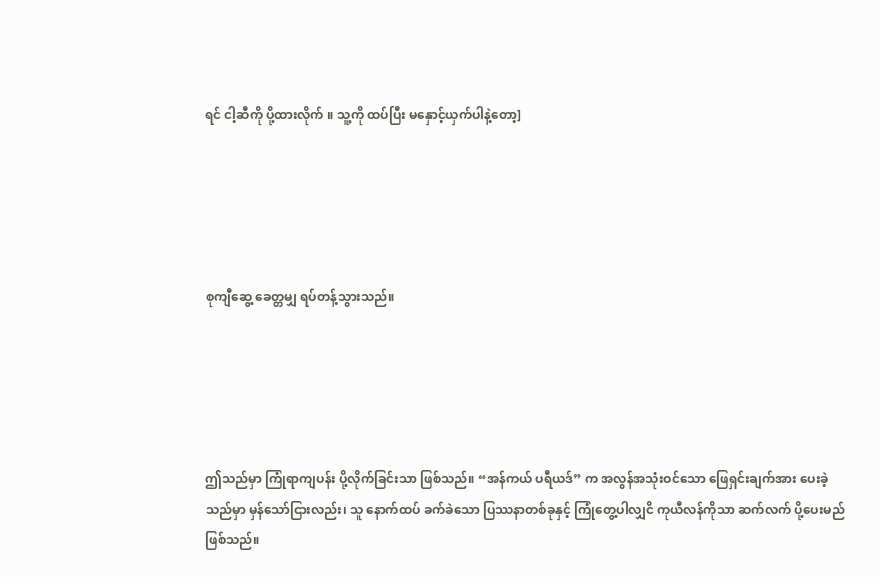ရင် ငါ့ဆီကို ပို့ထားလိုက် ။ သူ့ကို ထပ်ပြီး မနှောင့်ယှက်ပါနဲ့တော့]





စုကျီဆွေ့ ခေတ္တမျှ ရပ်တန့်သွားသည်။





ဤသည်မှာ ကြုံရာကျပန်း ပို့လိုက်ခြင်းသာ ဖြစ်သည်။ “အန်ကယ် ပရီယဒ်” က အလွန်အသုံးဝင်သော ဖြေရှင်းချက်အား ပေးခဲ့သည်မှာ မှန်သော်ငြားလည်း၊ သူ နောက်ထပ် ခက်ခဲသော ပြဿနာတစ်ခုနှင့် ကြုံတွေ့ပါလျှငိ ကုယီလန်ကိုသာ ဆက်လက် ပို့ပေးမည် ဖြစ်သည်။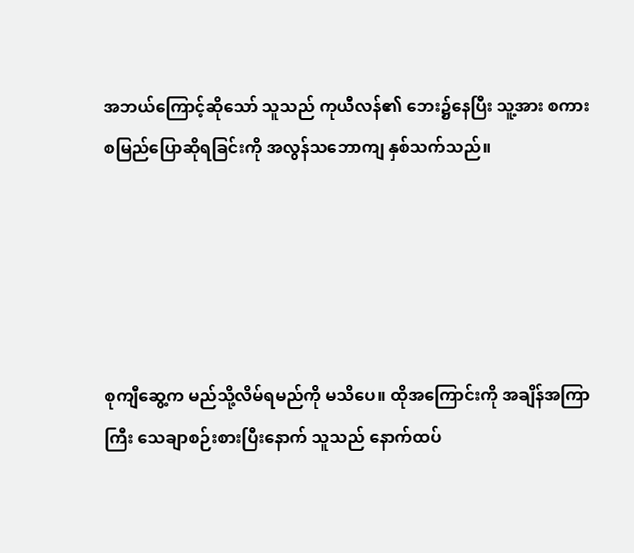အဘယ်ကြောင့်ဆိုသော် သူသည် ကုယီလန်၏ ဘေး၌နေပြီး သူ့အား စကားစမြည်ပြောဆိုရခြင်းကို အလွန်သဘောကျ နှစ်သက်သည်။





စုကျီဆွေ့က မည်သို့လိမ်ရမည်ကို မသိပေ။ ထိုအကြောင်းကို အချိန်အကြာကြီး သေချာစဉ်းစားပြီးနောက် သူသည် နောက်ထပ်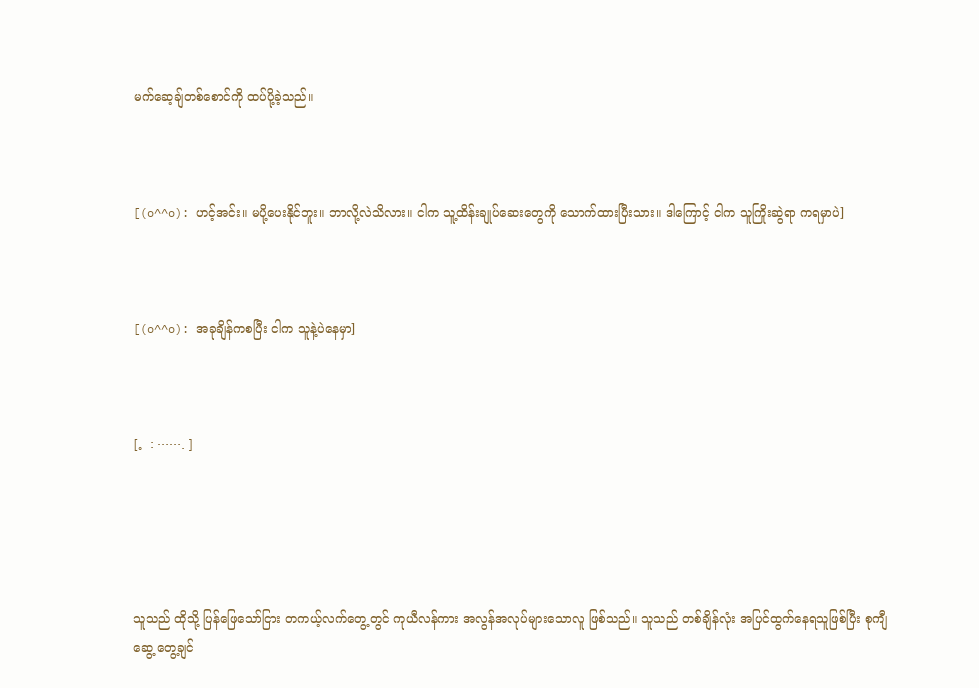မက်ဆေ့ချ်တစ်စောင်ကို ထပ်ပို့ခဲ့သည်။



[(o^^o): ဟင့်အင်း။ မပို့ပေးနိုင်ဘူး။ ဘာလို့လဲသိလား။ ငါက သူ့ထိန်းချုပ်ဆေးတွေကို သောက်ထားပြီးသား။ ဒါကြောင့် ငါက သူကြိုးဆွဲရာ ကရမှာပဲ]



[(o^^o): အခုချိန်ကစပြီး ငါက သူနဲ့ပဲနေမှာ]



[。: ……. ]





သူသည် ထိုသို့ ပြန်ဖြေသော်ငြား တကယ့်လက်တွေ့တွင် ကုယီလန်ကား အလွန်အလုပ်များသောလူ ဖြစ်သည်။ သူသည် တစ်ချိန်လုံး အပြင်ထွက်နေရသူဖြစ်ပြီး စုကျီဆွေ့ တွေ့ချင်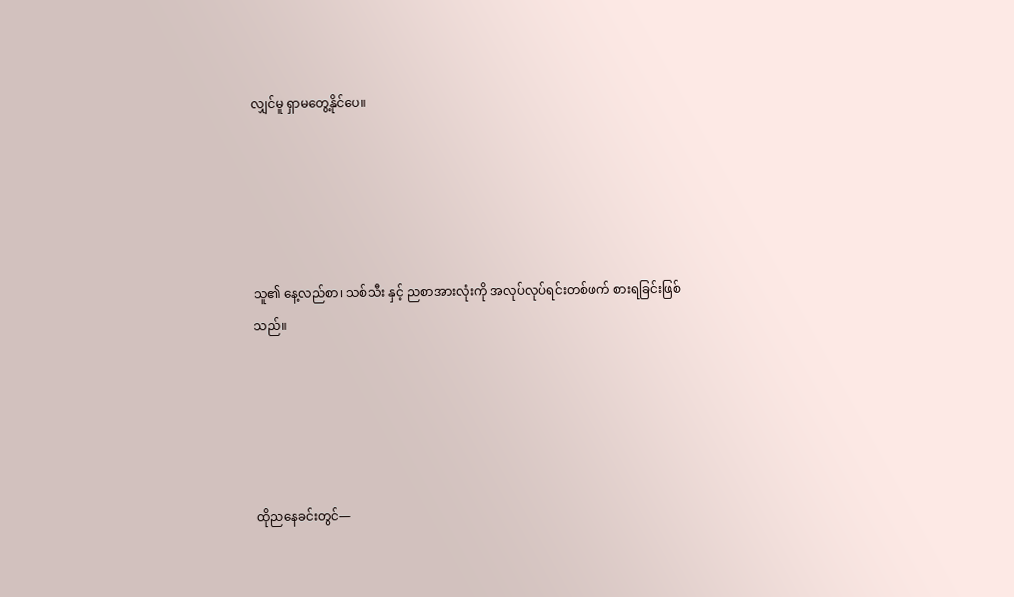လျှင်မူ ရှာမတွေ့နိုင်ပေ။





သူ၏ နေ့လည်စာ၊ သစ်သီး နှင့် ညစာအားလုံးကို အလုပ်လုပ်ရင်းတစ်ဖက် စားရခြင်းဖြစ်သည်။





ထိုညနေခင်းတွင်—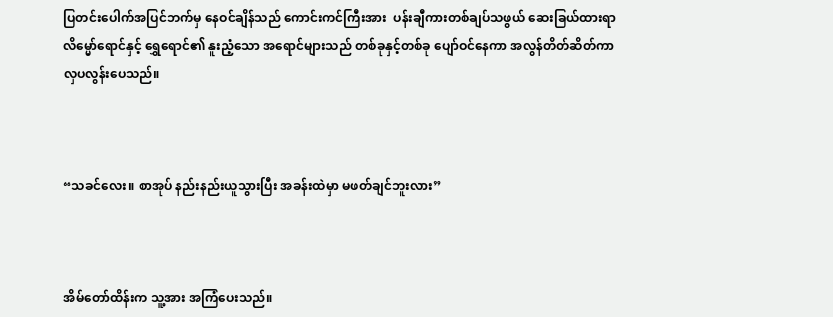ပြတင်းပေါက်အပြင်ဘက်မှ နေဝင်ချိန်သည် ကောင်းကင်ကြီးအား  ပန်းချီကားတစ်ချပ်သဖွယ် ဆေးခြယ်ထားရာ လိမ္မော်ရောင်နှင့် ရွှေရောင်၏ နူးညံ့သော အရောင်များသည် တစ်ခုနှင့်တစ်ခု ပျော်ဝင်နေကာ အလွန်တိတ်ဆိတ်ကာ လှပလွန်းပေသည်။



“သခင်လေး။ စာအုပ် နည်းနည်းယူသွားပြီး အခန်းထဲမှာ မဖတ်ချင်ဘူးလား”



အိမ်တော်ထိန်းက သူ့အား အကြံပေးသည်။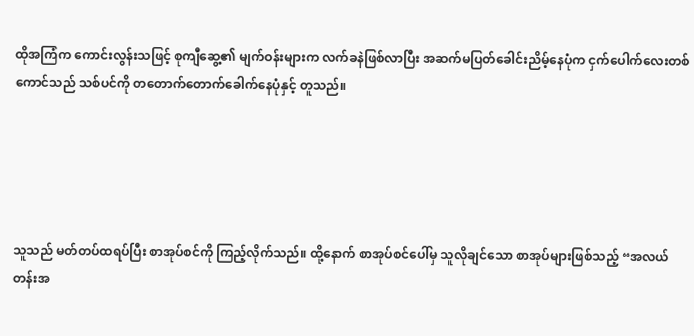ထိုအကြံက ကောင်းလွန်းသဖြင့် စုကျီဆွေ့၏ မျက်ဝန်းများက လက်ခနဲဖြစ်လာပြီး အဆက်မပြတ်ခေါင်းညိမ့်နေပုံက ငှက်ပေါက်လေးတစ်ကောင်သည် သစ်ပင်ကို တတောက်တောက်ခေါက်နေပုံနှင့် တူသည်။





သူသည် မတ်တပ်ထရပ်ပြီး စာအုပ်စင်ကို ကြည့်လိုက်သည်။ ထို့နောက် စာအုပ်စင်ပေါ်မှ သူလိုချင်သော စာအုပ်များဖြစ်သည့် “အလယ်တန်းအ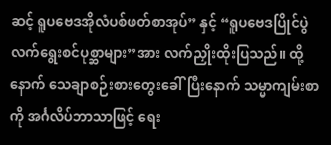ဆင့် ရူပဗေဒအိုလံပစ်ဖတ်စာအုပ်” နှင့် “ရူပဗေဒပြိုင်ပွဲလက်ရွေးစင်ပုစ္ဆာများ”အား လက်ညှိုးထိုးပြသည်။ ထို့နောက် သေချာစဉ်းစားတွေးခေါ်ပြီးနောက် သမ္မာကျမ်းစာကို အင်္ဂလိပ်ဘာသာဖြင့် ရေး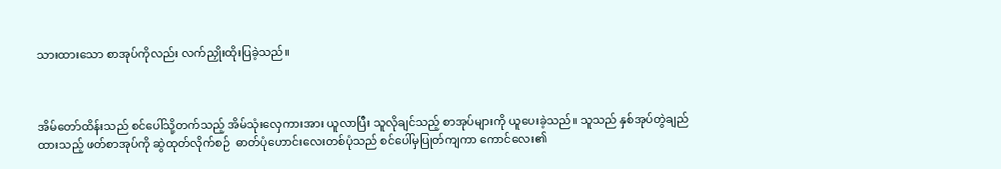သားထားသော စာအုပ်ကိုလည်း လက်ညှိုးထိုးပြခဲ့သည်။



အိမ်တော်ထိန်းသည် စင်ပေါ်သို့တက်သည့် အိမ်သုံးလှေကားအား ယူလာပြီး သူလိုချင်သည့် စာအုပ်များကို ယူပေးခဲ့သည်။ သူသည် နှစ်အုပ်တွဲချည်ထားသည့် ဖတ်စာအုပ်ကို ဆွဲထုတ်လိုက်စဉ်  ဓာတ်ပုံဟောင်းလေးတစ်ပုံသည် စင်ပေါ်မှပြုတ်ကျကာ ကောင်လေး၏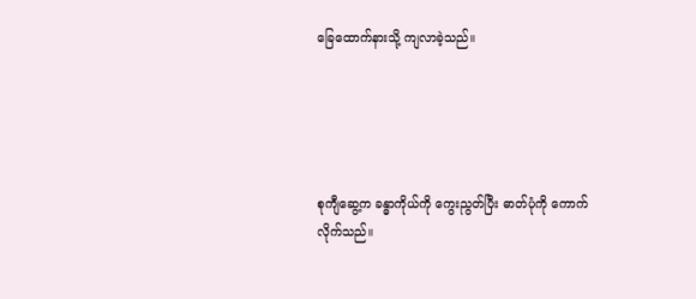ခြေထောက်နားသို့ ကျလာခဲ့သည်။





စုကျီဆွေ့က ခန္ဓာကိုယ်ကို ကွေးညွတ်ပြီး ဓာတ်ပုံကို ကောက်လိုက်သည်။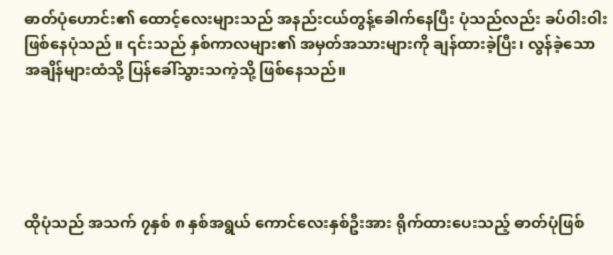ဓာတ်ပုံဟောင်း၏ ထောင့်လေးများသည် အနည်းငယ်တွန့်ခေါက်နေပြီး ပုံသည်လည်း ခပ်ဝါးဝါးဖြစ်နေပုံသည် ။ ၎င်းသည် နှစ်ကာလများ၏ အမှတ်အသားများကို ချန်ထားခဲ့ပြီး၊ လွန်ခဲ့သော အချိန်များထံသို့ ပြန်ခေါ်သွားသကဲ့သို့ ဖြစ်နေသည်။





ထိုပုံသည် အသက် ၇နှစ် ၈ နှစ်အရွယ် ကောင်လေးနှစ်ဦးအား ရိုက်ထားပေးသည့် ဓာတ်ပုံဖြစ်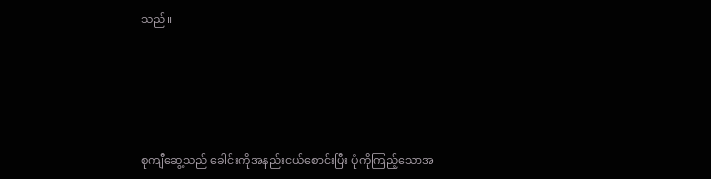သည်။





စုကျီဆွေ့သည် ခေါင်းကိုအနည်းငယ်စောင်းပြီး ပုံကိုကြည့်သောအ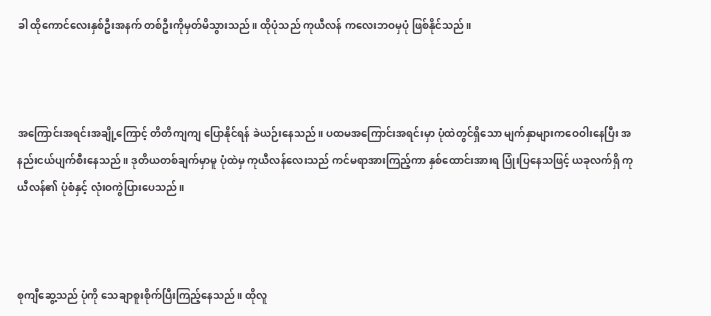ခါ ထိုကောင်လေးနှစ်ဦးအနက် တစ်ဦးကိုမှတ်မိသွားသည်။ ထိုပုံသည် ကုယီလန် ကလေးဘဝမှပုံ ဖြစ်နိုင်သည်။



အကြောင်းအရင်းအချို့ကြောင့် တိတိကျကျ ပြောနိုင်ရန် ခဲယဉ်းနေသည်။ ပထမအကြောင်းအရင်းမှာ ပုံထဲတွင်ရှိသော မျက်နှာများကဝေဝါးနေပြီး အနည်းငယ်ပျက်စီးနေသည်။ ဒုတိယတစ်ချက်မှာမူ ပုံထဲမှ ကုယီလန်လေးသည် ကင်မရာအားကြည့်ကာ နှစ်ထောင်းအားရ ပြုံးပြနေသဖြင့် ယခုလက်ရှိ ကုယီလန်၏ ပုံစံနှင့် လုံးဝကွဲပြားပေသည်။



စုကျီဆွေ့သည် ပုံကို သေချာစူးစိုက်ပြီးကြည့်နေသည်။ ထိုလူ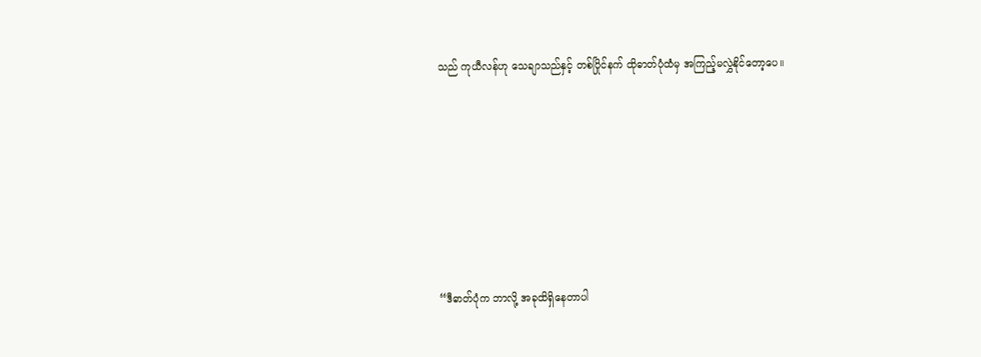သည် ကုယီလန်ဟု သေချာသည်နှင့် တစ်ပြိုင်နက် ထိုဓာတ်ပုံထံမှ အကြည့်မလွှဲနိုင်တော့ပေ။







“ဒီဓာတ်ပုံက ဘာလို့ အခုထိရှိနေတာပါ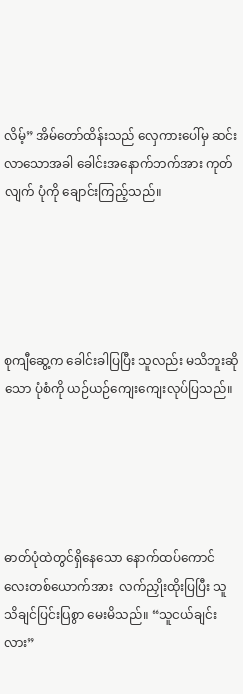လိမ့်” အိမ်တော်ထိန်းသည် လှေကားပေါ်မှ ဆင်းလာသောအခါ ခေါင်းအနောက်ဘက်အား ကုတ်လျက် ပုံကို ချောင်းကြည့်သည်။





စုကျီဆွေ့က ခေါင်းခါပြပြီး သူလည်း မသိဘူးဆိုသော ပုံစံကို ယဉ်ယဉ်ကျေးကျေးလုပ်ပြသည်။





ဓာတ်ပုံထဲတွင်ရှိနေသော နောက်ထပ်ကောင်လေးတစ်ယောက်အား  လက်ညှိုးထိုးပြပြီး သူ သိချင်ပြင်းပြစွာ မေးမိသည်။ “သူငယ်ချင်းလား”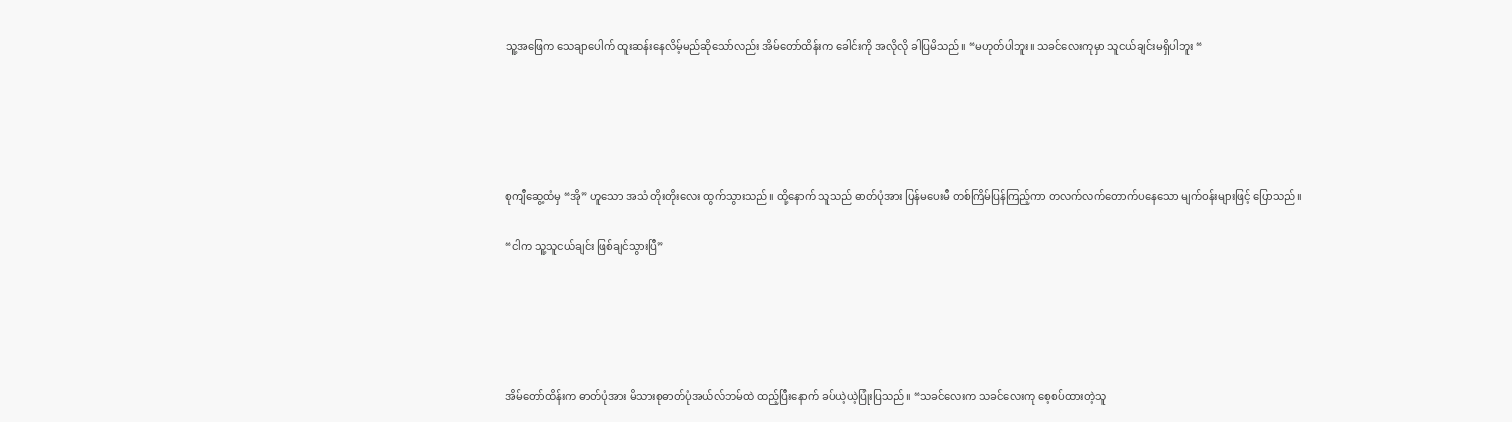သူ့အဖြေက သေချာပေါက် ထူးဆန်းနေလိမ့်မည်ဆိုသော်လည်း အိမ်တော်ထိန်းက ခေါင်းကို အလိုလို ခါပြမိသည်။ “မဟုတ်ပါဘူး။ သခင်လေးကုမှာ သူငယ်ချင်းမရှိပါဘူး “





စုကျီဆွေ့ထံမှ “အို” ဟူသော အသံ တိုးတိုးလေး ထွက်သွားသည်။ ထို့နောက် သူသည် ဓာတ်ပုံအား ပြန်မပေးမီ တစ်ကြိမ်ပြန်ကြည့်ကာ တလက်လက်တောက်ပနေသော မျက်ဝန်းများဖြင့် ပြောသည်။

“ငါက သူ့သူငယ်ချင်း ဖြစ်ချင်သွားပြီ”





အိမ်တော်ထိန်းက ဓာတ်ပုံအား မိသားစုဓာတ်ပုံအယ်လ်ဘမ်ထဲ ထည့်ပြီးနောက် ခပ်ယဲ့ယဲ့ပြုံးပြသည်။ “သခင်လေးက သခင်လေးကု စေ့စပ်ထားတဲ့သူ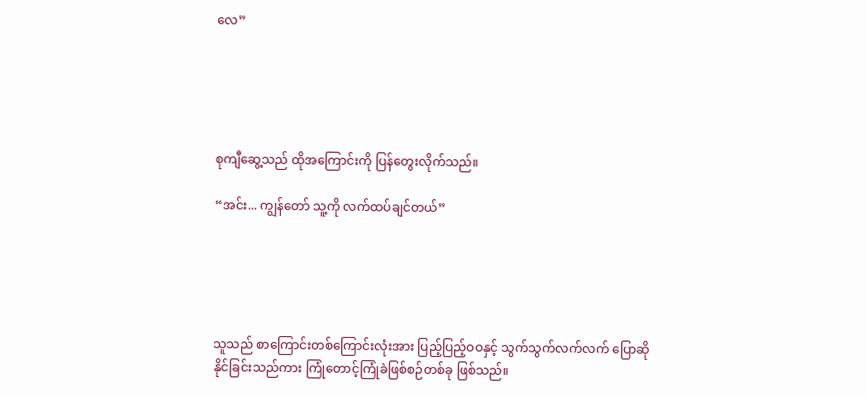လေ”





စုကျီဆွေ့သည် ထိုအကြောင်းကို ပြန်တွေးလိုက်သည်။

“အင်း... ကျွန်တော် သူ့ကို လက်ထပ်ချင်တယ်”





သူသည် စာကြောင်းတစ်ကြောင်းလုံးအား ပြည့်ပြည့်ဝဝနှင့် သွက်သွက်လက်လက် ပြောဆိုနိုင်ခြင်းသည်ကား ကြုံတောင့်ကြုံခဲဖြစ်စဉ်တစ်ခု ဖြစ်သည်။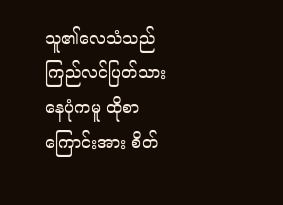သူ၏လေသံသည် ကြည်လင်ပြတ်သားနေပုံကမူ ထိုစာကြောင်းအား စိတ်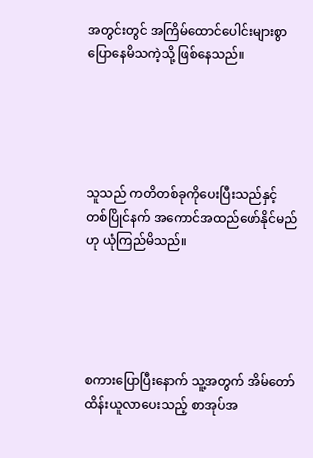အတွင်းတွင် အကြိမ်ထောင်ပေါင်းများစွာ ပြောနေမိသကဲ့သို့ ဖြစ်နေသည်။





သူသည် ကတိတစ်ခုကိုပေးပြီးသည်နှင့် တစ်ပြိုင်နက် အကောင်အထည်ဖော်နိုင်မည်ဟု ယုံကြည်မိသည်။





စကားပြောပြီးနောက် သူ့အတွက် အိမ်တော်ထိန်းယူလာပေးသည့် စာအုပ်အ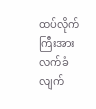ထပ်လိုက်ကြီးအား လက်ခံလျက်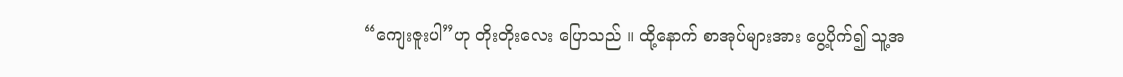“ကျေးဇူးပါ”ဟု တိုးတိုးလေး ပြောသည် ။ ထို့နောက် စာအုပ်များအား ပွေ့ပိုက်၍ သူ့အ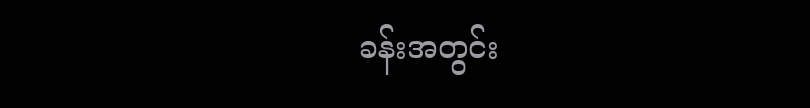ခန်းအတွင်း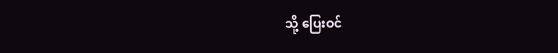သို့ ပြေးဝင်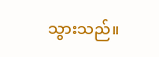သွားသည်။